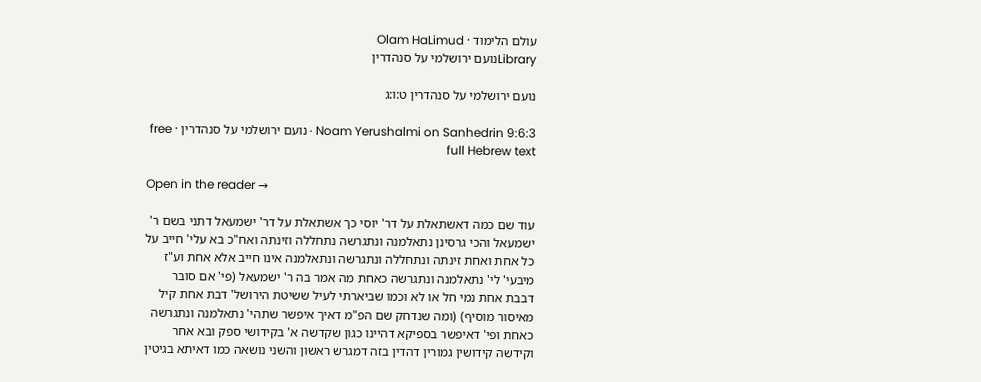עולם הלימוד · Olam HaLimud
Libraryנועם ירושלמי על סנהדרין

נועם ירושלמי על סנהדרין ט:ו:ג

Noam Yerushalmi on Sanhedrin 9:6:3 · נועם ירושלמי על סנהדרין · free full Hebrew text

Open in the reader →

עוד שם כמה דאשתאלת על דר' יוסי כך אשתאלת על דר' ישמעאל דתני בשם ר' ישמעאל והכי גרסינן נתאלמנה ונתגרשה נתחללה וזינתה ואח"כ בא עלי' חייב על כל אחת ואחת זינתה ונתחללה ונתגרשה ונתאלמנה אינו חייב אלא אחת וע"ז מיבעי' לי' נתאלמנה ונתגרשה כאחת מה אמר בה ר' ישמעאל (פי' אם סובר דבבת אחת נמי חל או לא וכמו שביארתי לעיל ששיטת הירושל' דבת אחת קיל מאיסור מוסיף) (ומה שנדחק שם הפ"מ דאיך איפשר שתהי' נתאלמנה ונתגרשה כאחת ופי' דאיפשר בספיקא דהיינו כגון שקדשה א' בקידושי ספק ובא אחר וקידשה קידושין גמורין דהדין בזה דמגרש ראשון והשני נושאה כמו דאיתא בגיטין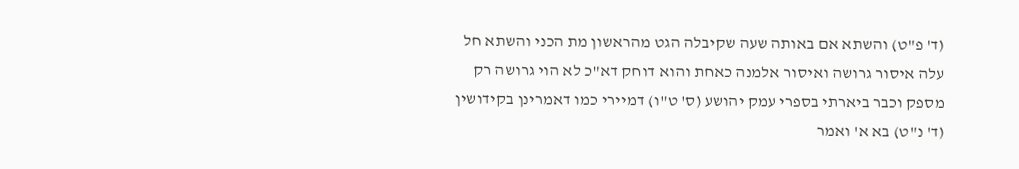(ד' פ"ט) והשתא אם באותה שעה שקיבלה הגט מהראשון מת הכני והשתא חל עלה איסור גרושה ואיסור אלמנה כאחת והוא דוחק דא"כ לא הוי גרושה רק מספק וכבר ביארתי בספרי עמק יהושע (ס' ט"ו) דמיירי כמו דאמרינן בקידושין (ד' נ"ט) בא א' ואמר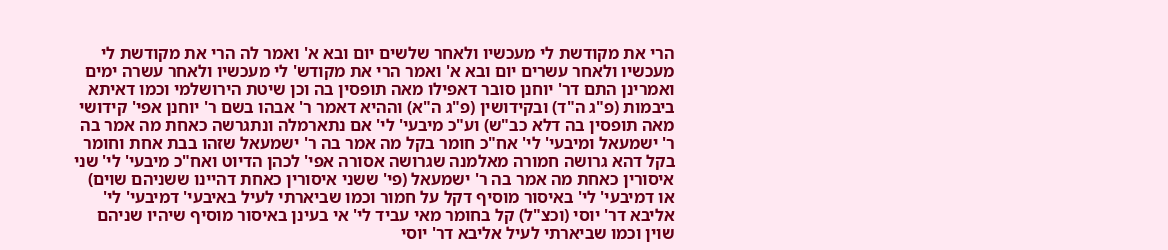הרי את מקודשת לי מעכשיו ולאחר שלשים יום ובא א' ואמר לה הרי את מקודשת לי מעכשיו ולאחר עשרים יום ובא א' ואמר הרי את מקודש' לי מעכשיו ולאחר עשרה ימים ואמרינן התם דר' יוחנן סובר דאפילו מאה תופסין בה וכן שיטת הירושלמי וכמו דאיתא ביבמות (פ"ג ה"ד) ובקידושין (פ"ג ה"א) וההיא דאמר ר' אבהו בשם ר' יוחנן אפי' קידושי מאה תופסין בה דלא כב"ש) וע"כ מיבעי' לי' אם נתארמלה ונתגרשה כאחת מה אמר בה ר' ישמעאל ומיבעי' לי' אח"כ חומר בקל מה אמר בה ר' ישמעאל שזהו בבת אחת וחומר בקל דהא גרושה חמורה מאלמנה שגרושה אסורה אפי' לכהן הדיוט ואח"כ מיבעי' לי' שני איסורין כאחת מה אמר בה ר' ישמעאל (פי' ששני איסורין כאחת דהיינו ששניהם שוים) או דמיבעי' לי' באיסור מוסיף דקל על חמור וכמו שביארתי לעיל באיבעי' דמיבעי' לי' אליבא דר' יוסי (וכצ"ל) קל בחומר מאי עביד לי' אי בעינן באיסור מוסיף שיהיו שניהם שוין וכמו שביארתי לעיל אליבא דר' יוסי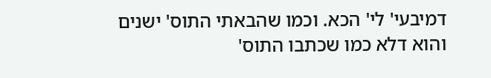דמיבעי' לי' הכא. וכמו שהבאתי התוס' ישנים והוא דלא כמו שכתבו התוס'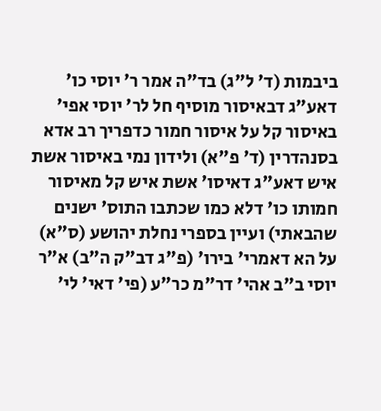ביבמות (ד' ל"ג) בד"ה אמר ר' יוסי כו' דאע"ג דבאיסור מוסיף חל לר' יוסי אפי' באיסור קל על איסור חמור כדפריך רב אדא בסנהדרין (ד' פ"א) ולידון נמי באיסור אשת איש דאע"ג דאיסו' אשת איש קל מאיסור חמותו כו' דלא כמו שכתבו התוס' ישנים שהבאתי) ועיין בספרי נחלת יהושע (ס"א) על הא דאמרי' בירו' (פ"ג דב"ק ה"ב) א"ר יוסי ב"ב אהי' דר"מ כר"ע (פי' דאי' לי'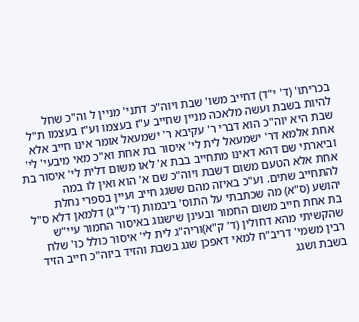בכריתו' (ד' י"ד) דחייב משו' שבת ויוה"כ דתני' מניין ל וה"כ שחל להיות בשבת ועשה מלאכה מניין שחייב ע"ז בעצמו וע"ז בעצמו ת"ל שבת היא יוה"כ הוא דברי ר' עקיבא ר' ישמעאל אומר אינו חייב אלא אחת אלמא דר' ישמעאל לית לי' איסור בת אחת וא"כ מאי מיבעי' לי' וביארתי שם דהא דאינו מתחייב בבת א' לאו משום דלית לי' איסור בת אחת אלא הטעם משום דשבת ויוה"כ שם א' הוא ואין לו במה להתחייב שתים. וע"כ באיזה מהם ששגג חייב ועיין בספרי נחלת יהושע (ס"א) מה שכתבתי על התוס' ביבמות (ד' ל"ג) דלמאן דלא ס"ל בת אחת חייב משום החמור ובעינן שישגוג באיסור החמור עיי"ש שהקשיתי מהא דחולין (ד' ק"א)וריה"ג לית לי' איסור כולל כו' שלח רבין משמי' דריב"ח למאי דאפכן שגג בשבת והזיד ביוה"כ חייב הזיד בשבת ושגג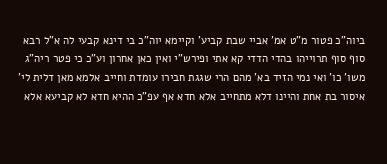ביוה"כ פטור מ"ט אמ' אביי שבת קביע' וקיימא יוה"כ בי דינא קבעי לה א"ל רבא סוף סוף תרוייהו בהדי הדדי קא אתי ופירש"י ואין כאן אחרון וע"כ כי פטר ריה"ג משו' כו' ואי נמי הזיד בא' מהם הרי שגגת חבירו עומדת וחייב אלמא מאן דלית לי' איסור בת אחת והיינו דלא מתחייב אלא חדא אף עפ"כ ההיא חדא לא קביעא אלא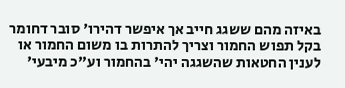באיזה מהם ששגג חייב אך איפשר דהירו' סובר דחומר בקל תפוש החמור וצריך להתרות בו משום החמור או לענין החטאות שהשגגה יהי' בהחמור וע"כ מיבעי'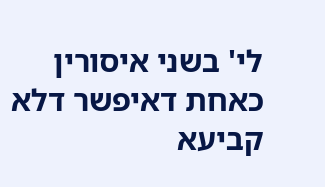לי' בשני איסורין כאחת דאיפשר דלא קביעא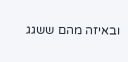ובאיזה מהם ששגג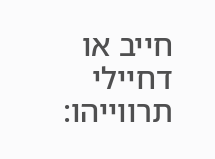חייב או דחיילי תרווייהו: